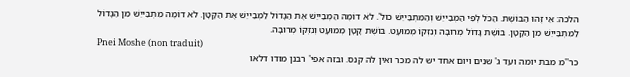הלכה: אֵי זֶהוּ הַבּוֹשֶׁת. הַכֹּל לְפִי הַמְבַייֵשׁ וְהַמִּתְבַּייֵשׁ כול'. לֹא דוֹמֶה הַמְבַייֵשׁ אֶת הַגָּדוֹל לַמְבַייֵשׁ אֶת הַקָּטָן. לֹא דוֹמֶה מִתְבַּייֵשׁ מִן הַגָּדוֹל לַמִּתְבַּייֵשׁ מִן הַקָּטָן. בּוֹשֶׁת גָּדוֹל מְרוּבָּה וְנִזְקוֹ מְמוּעָט. בּוֹשֶׁת קָטָן מְמוּעָט וְנִזְקוֹ מְרוּבָּה.
Pnei Moshe (non traduit)
כר''מ מבת יומה ועד ג' שנים ויום אחד יש לה מכר ואין לה קנס. ובזה אפי' רבנן מודו דלאו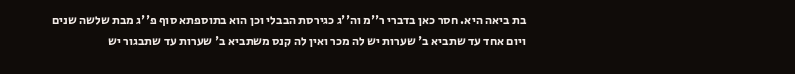בת ביאה היא. חסר כאן בדברי ר''מ וה''ג כגירסת הבבלי וכן הוא בתוספתא סוף פ''ג מבת שלשה שנים ויום אחד עד שתביא ב' שערות יש לה מכר ואין לה קנס משתביא ב' שערות עד שתבגור יש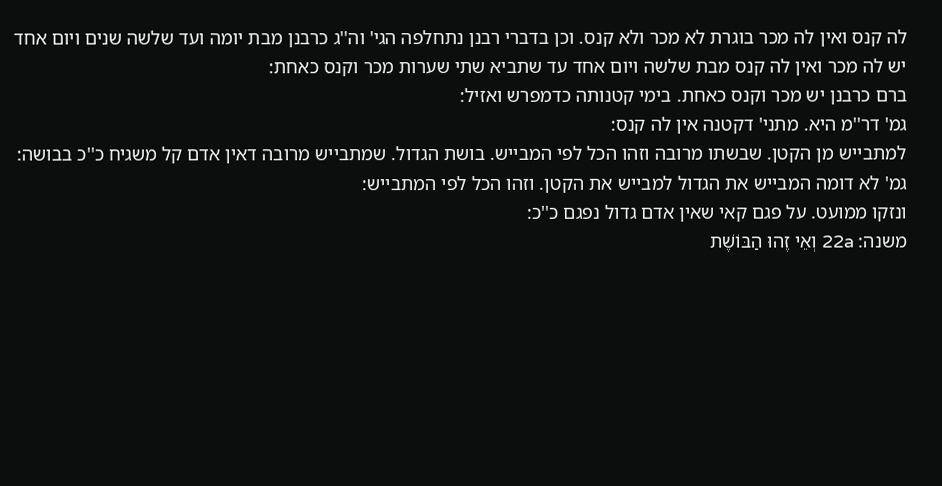לה קנס ואין לה מכר בוגרת לא מכר ולא קנס. וכן בדברי רבנן נתחלפה הגי' וה''ג כרבנן מבת יומה ועד שלשה שנים ויום אחד יש לה מכר ואין לה קנס מבת שלשה ויום אחד עד שתביא שתי שערות מכר וקנס כאחת:
ברם כרבנן יש מכר וקנס כאחת. בימי קטנותה כדמפרש ואזיל:
גמ' דר''מ היא. מתני' דקטנה אין לה קנס:
למתבייש מן הקטן. שבשתו מרובה וזהו הכל לפי המבייש. בושת הגדול. שמתבייש מרובה דאין אדם קל משגיח כ''כ בבושה:
גמ' לא דומה המבייש את הגדול למבייש את הקטן. וזהו הכל לפי המתבייש:
ונזקו ממועט. על פגם קאי שאין אדם גדול נפגם כ''כ:
משנה: 22a וְאֵי זֶהוּ הַבּוֹשֶׁת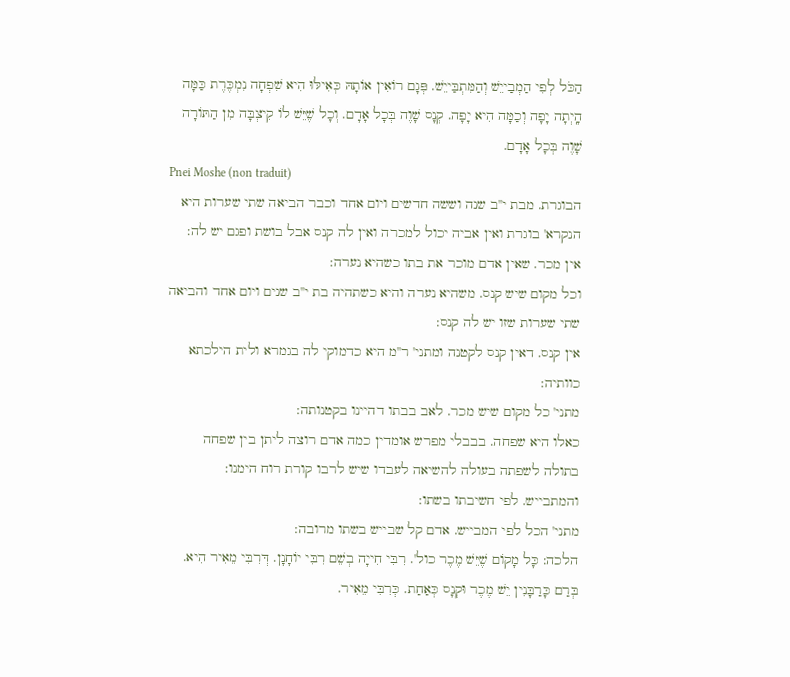הַכֹּל לְפִי הַמְבַייֵשׁ וְהַמִּתְבַּייֵשׁ. פְּגָם רוֹאִין אוֹתָהּ כְּאִילּוּ הִיא שִׁפְחָה נִמְכֶּרֶת כַּמָּה הָֽיְתָה יָפָה וְכַמָּה הִיא יָפָה. קְנָס שָׁוֶה בְּכָל אָדָם. וְכָל שֶׁיֵּשׁ לוֹ קִיצְבָּה מִן הַתּוֹרָה שָׁוֶה בְּכָל אָדָם.
Pnei Moshe (non traduit)
הבוגרת. מבת י''ב שנה וששה חדשים ויום אחד וכבר הביאה שתי שערות היא הנקרא' בוגרת ואין אביה יכול למכרה ואין לה קנס אבל בושת ופגם יש לה:
אין מכר. שאין אדם מוכר את בתו כשהיא נערה:
וכל מקום שיש קנס. משהיא נערה והיא כשתהיה בת י''ב שנים ויום אחד והביאה שתי שערות שזו יש לה קנס:
אין קנס. דאין קנס לקטנה ומתני' ר''מ היא כדמוקי לה בגמרא ולית הילכתא כוותיה:
מתני' כל מקום שיש מכר. לאב בבתו דהיינו בקטנותה:
כאלו היא שפחה. בבבלי מפרש אומדין כמה אדם רוצה ליתן בין שפחה בתולה לשפתה בעולה להשיאה לעבדו שיש לרבו קורת רוח הימנו:
והמתבייש. לפי חשיבתו בשתו:
מתני' הכל לפי המבייש. אדם קל שבייש בשתו מרובה:
הלכה: כָּל מָקוֹם שֶׁיֵּשׁ מֶכֶר כול'. רִבִּי חִייָה בְשֵׁם רִבִּי יוֹחָנָן. דְּרִבִּי מֵאִיר הִיא. בְּרַם כָּרַבָּנִין יֵשׁ מֶכֶר וּקְנָס כְּאַחַת. כְּרִבִּי מֵאִיר.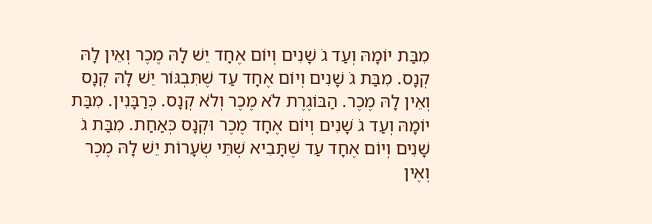מִבַּת יוֹמָהּ וְעַד גֹ שָׁנִים וְיוֹם אֶחָד יֵשׁ לָהּ מֶכֶר וְאֵין לָהּ קְנָס. מִבַּת גֹ שָׁנִים וְיוֹם אֶחָד עַד שֶׁתִּבְגּוֹר יֵשׁ לָהּ קְנָס וְאֵין לָהּ מֶכֶר. הַבּוֹגֶרֶת לֹא מֶכֶר וְלֹא קְנָס. כְּרַבָּנִין. מִבַּת יוֹמָהּ וְעַד גֹ שָׁנִים וְיוֹם אֶחָד מֶכֶר וּקְנָס כְּאַחַת. מִבַּת גֹ שָׁנִים וְיוֹם אֶחָד עַד שֶׁתָּבִיא שְׁתֵּי שְׂעָרוֹת יֵשׁ לָהּ מֶכֶר וְאֶין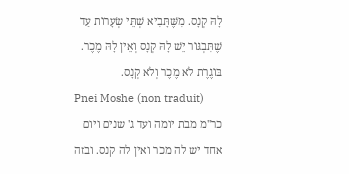לָהּ קְנָס. מִשֶּׁתָּבִיא שְׁתֵּי שְׂעָרוֹת עַד שֶׁתִּבְגּוֹר יֵשׁ לָהּ קְנָס וְאֵין לָהּ מֶכֶר. בּוֹגֶרֶת לֹא מֶכֶר וְלֹא קְנָס.
Pnei Moshe (non traduit)
כר''מ מבת יומה ועד ג' שנים ויום אחד יש לה מכר ואין לה קנס. ובזה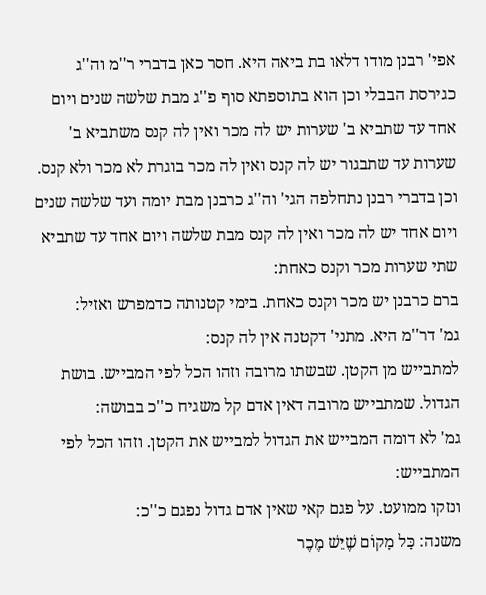אפי' רבנן מודו דלאו בת ביאה היא. חסר כאן בדברי ר''מ וה''ג כגירסת הבבלי וכן הוא בתוספתא סוף פ''ג מבת שלשה שנים ויום אחד עד שתביא ב' שערות יש לה מכר ואין לה קנס משתביא ב' שערות עד שתבגור יש לה קנס ואין לה מכר בוגרת לא מכר ולא קנס. וכן בדברי רבנן נתחלפה הגי' וה''ג כרבנן מבת יומה ועד שלשה שנים ויום אחד יש לה מכר ואין לה קנס מבת שלשה ויום אחד עד שתביא שתי שערות מכר וקנס כאחת:
ברם כרבנן יש מכר וקנס כאחת. בימי קטנותה כדמפרש ואזיל:
גמ' דר''מ היא. מתני' דקטנה אין לה קנס:
למתבייש מן הקטן. שבשתו מרובה וזהו הכל לפי המבייש. בושת הגדול. שמתבייש מרובה דאין אדם קל משגיח כ''כ בבושה:
גמ' לא דומה המבייש את הגדול למבייש את הקטן. וזהו הכל לפי המתבייש:
ונזקו ממועט. על פגם קאי שאין אדם גדול נפגם כ''כ:
משנה: כָּל מָקוֹם שֶׁיֵּשׁ מֶכֶר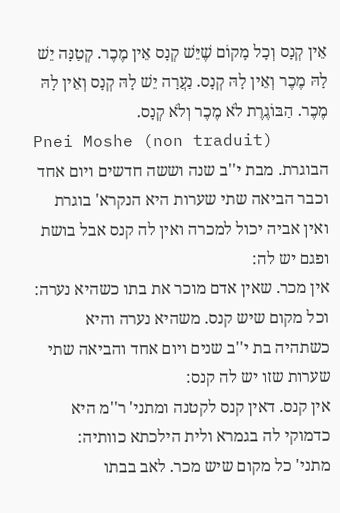אֵין קְנָס וְכָל מָקוֹם שֶׁיֵּשׁ קְנָס אֵין מֶכֶר. קְטַנָּה יֵשׁ לָהּ מֶכֶר וְאֵין לָהּ קְנָס. נַעֲרָה יֵשׁ לָהּ קְנָס וְאֵין לָהּ מֶכֶר. הַבּוֹגֶרֶת לֹא מֶכֶר וְלֹא קְנָס.
Pnei Moshe (non traduit)
הבוגרת. מבת י''ב שנה וששה חדשים ויום אחד וכבר הביאה שתי שערות היא הנקרא' בוגרת ואין אביה יכול למכרה ואין לה קנס אבל בושת ופגם יש לה:
אין מכר. שאין אדם מוכר את בתו כשהיא נערה:
וכל מקום שיש קנס. משהיא נערה והיא כשתהיה בת י''ב שנים ויום אחד והביאה שתי שערות שזו יש לה קנס:
אין קנס. דאין קנס לקטנה ומתני' ר''מ היא כדמוקי לה בגמרא ולית הילכתא כוותיה:
מתני' כל מקום שיש מכר. לאב בבתו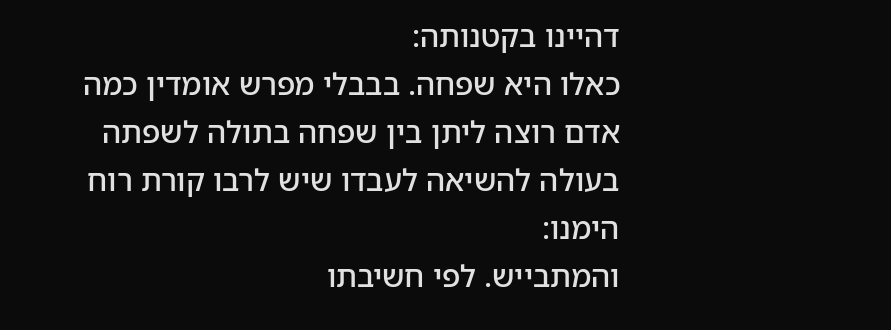דהיינו בקטנותה:
כאלו היא שפחה. בבבלי מפרש אומדין כמה אדם רוצה ליתן בין שפחה בתולה לשפתה בעולה להשיאה לעבדו שיש לרבו קורת רוח הימנו:
והמתבייש. לפי חשיבתו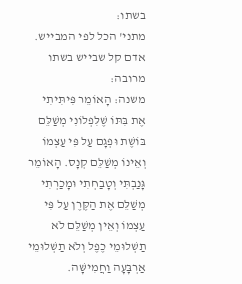בשתו:
מתני' הכל לפי המבייש. אדם קל שבייש בשתו מרובה:
משנה: הָאוֹמֵר פִּיתִּיתִי אֶת בִּתּוֹ שֶׁלִּפְלוֹנִי מְשַׁלֵּם בּוֹשֶׁת וּפְגָם עַל פִּי עַצְמוֹ וְאֵינוֹ מְשַׁלֵּם קְנָס. הָאוֹמֵר גָּנַבְתִּי וְטָבַחְתִי וּמָכַרְתִי מְשַׁלֵּם אֶת הַקֶּרֶן עַל פִּי עַצְמוֹ וְאֵין מְשַׁלֵּם לֹא תַשְׁלוּמֵי כֶפֶל וְלֹא תַשְׁלוּמֵי אַרְבָּעָה וַחֲמִישָּׁה.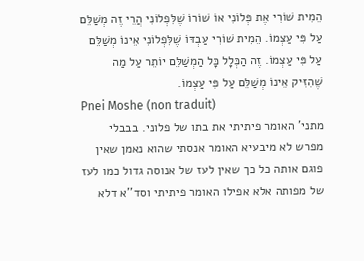הֵמִית שׁוֹרִי אֶת פְּלוֹנִי אוֹ שׁוֹרוֹ שֶׁלִּפְלוֹנִי הֲרֵי זֶה מְשַׁלֵּם עַל פִּי עַצְמוֹ. הֵמִית שׁוֹרִי עַבְדּוֹ שֶׁלִּפְלוֹנִי אֵינוֹ מְשַׁלֵּם עַל פִּי עַצְמוֹ. זֶה הַכְּלָל כָּל הַמְשַׁלֵּם יוֹתֵר עַל מַה שֶׁהִזִּיק אֵינוֹ מְשַׁלֵּם עַל פִּי עַצְמוֹ.
Pnei Moshe (non traduit)
מתני' האומר פיתיתי את בתו של פלוני. בבבלי מפרש לא מיבעיא האומר אנסתי שהוא נאמן שאין פוגם אותה כל כך שאין לעז של אנוסה גדול כמו לעז של מפותה אלא אפילו האומר פיתיתי וסד''א דלא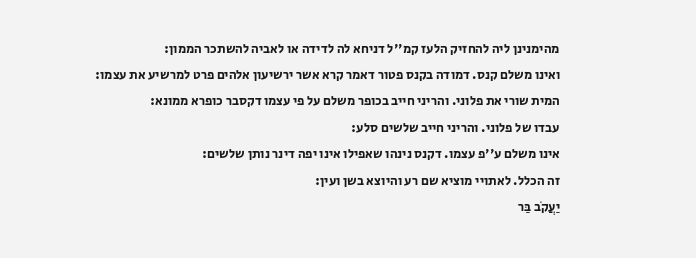מהימנינן ליה להחזיק הלעז קמ''ל דניחא לה לדידה או לאביה להשתכר הממון:
ואינו משלם קנס. דמודה בקנס פטור דאמר קרא אשר ירשיעון אלהים פרט למרשיע את עצמו:
המית שורי את פלוני. והריני חייב בכופר משלם על פי עצמו דקסבר כופרא ממונא:
עבדו של פלוני. והריני חייב שלשים סלע:
אינו משלם ע''פ עצמו. דקנס נינהו שאפילו אינו יפה דינר נותן שלשים:
זה הכלל. לאתויי מוציא שם רע והיוצא בשן ועין:
יַעֲקֹב בַּר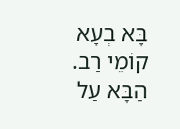בָּא בְעָא קוֹמֵי רַב. הַבָּא עַל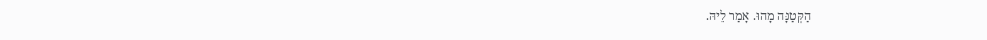הַקְּטַנָּה מָהוּ. אָמַר לֵיהּ.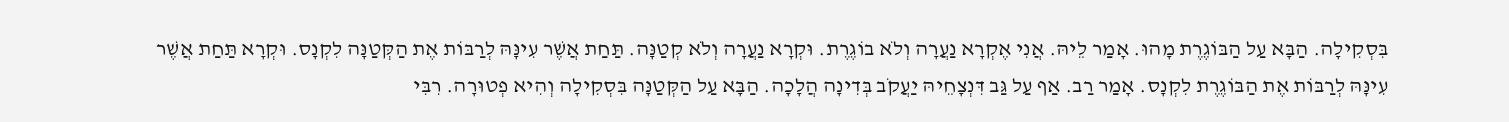בִּסְקִילָה. הַבָּא עַל הַבּוֹגֶרֶת מָהוּ. אָמַר לֵיהּ. אֲנִי אֶקְרָא נַעֲרָה וְלֹא בוֹגֶרֶת. וּקְרָא נַעֲרָה וְלֹא קְטַנָּה. תַּחַת אֲשֶׁר עִינָּהּ לְרַבּוֹת אֶת הַקְּטַנָּה לִקְנָס. וּקְרָא תַּחַת אֲשֶׁר עִינָּהּ לְרַבּוֹת אֶת הַבּוֹגֶרֶת לִקְנָס. אָמַר רַב. אַף עַל גַּב דִּנְצָחֵיהּ יַעֲקֹב בְּדִינָה הֲלָכָה. הַבָּא עַל הַקְּטַנָּה בִּסְקִילָה וְהִיא פְטוּרָה. רִבִּי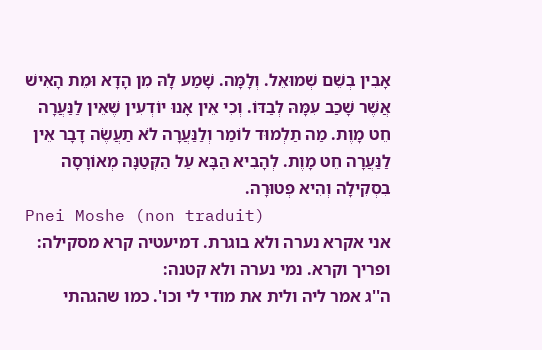אָבִין בְשֵׁם שְׁמוּאֵל. וְלָמָּה. שָׁמַע לָהּ מִן הָדָא וּמֵת הָאִישׁ אֲשֶׁר שָׁכַב עִמָּהּ לְבַדּוֹ. וְכִי אֵין אָנוּ יוֹדְעִין שֶׁאֵין לַנַּעֲרָה חֵט מָוֶת. מַה תַלְמוּד לוֹמַר וְלַנַּעֲרָה לֹא תַעֲשֶׂה דָבָר אֵין לַנַּעֲרָה חֵט מָוֶת. לְהָבִיא הַבָּא עַל הַקְּטַנָּה מְאוֹרָסָה בִסְקִילָה וְהִיא פְטוּרָה.
Pnei Moshe (non traduit)
אני אקרא נערה ולא בוגרת. דמיעטיה קרא מסקילה:
ופריך וקרא. נמי נערה ולא קטנה:
ה''ג אמר ליה ולית את מודי לי וכו'. כמו שהגהתי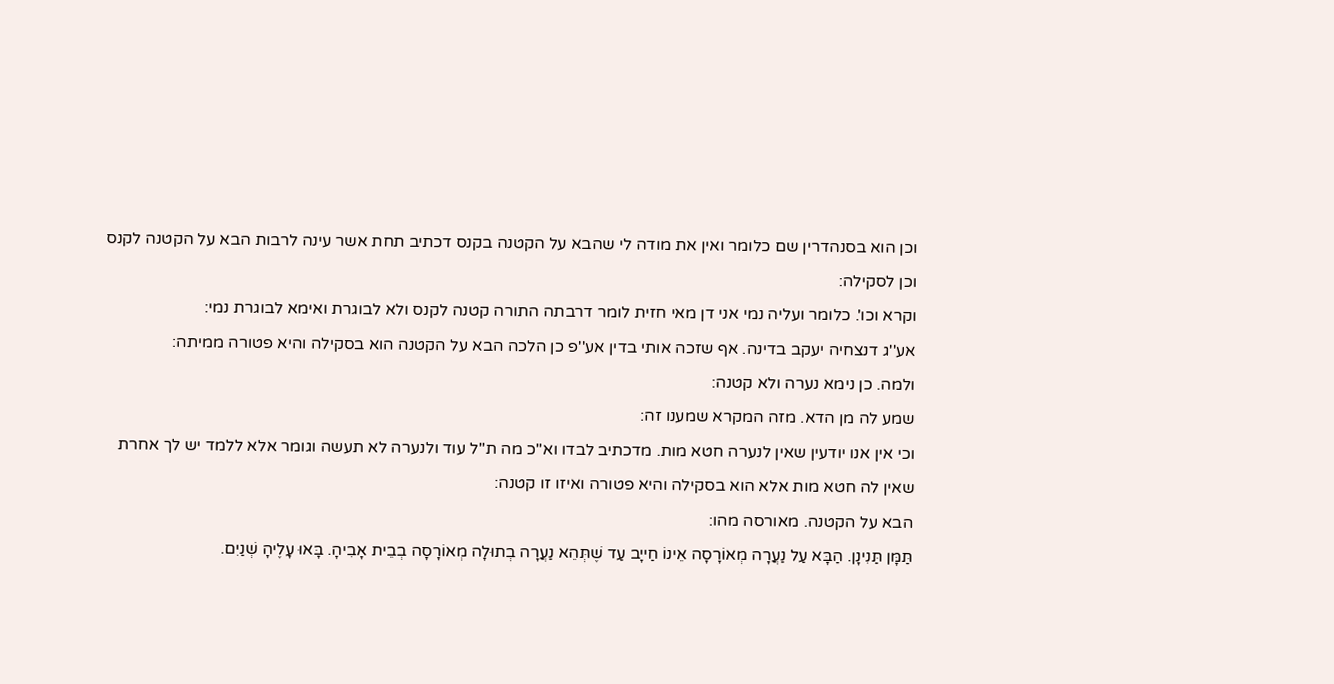וכן הוא בסנהדרין שם כלומר ואין את מודה לי שהבא על הקטנה בקנס דכתיב תחת אשר עינה לרבות הבא על הקטנה לקנס וכן לסקילה:
וקרא וכו'. כלומר ועליה נמי אני דן מאי חזית לומר דרבתה התורה קטנה לקנס ולא לבוגרת ואימא לבוגרת נמי:
אע''ג דנצחיה יעקב בדינה. אף שזכה אותי בדין אע''פ כן הלכה הבא על הקטנה הוא בסקילה והיא פטורה ממיתה:
ולמה. כן נימא נערה ולא קטנה:
שמע לה מן הדא. מזה המקרא שמענו זה:
וכי אין אנו יודעין שאין לנערה חטא מות. מדכתיב לבדו וא''כ מה ת''ל עוד ולנערה לא תעשה וגומר אלא ללמד יש לך אחרת שאין לה חטא מות אלא הוא בסקילה והיא פטורה ואיזו זו קטנה:
הבא על הקטנה. מאורסה מהו:
תַּמָּן תַּנִינָן. הַבָּא עַל נַעֲרָה מְאוֹרָסָה אֵינוֹ חַייָב עַד שֶׁתְּהֵא נַעֲרָה בְתוּלָה מְאוֹרָסָה בְבֵית אָבִיהָ. בָּאוּ עָלֶיהָ שְׁנַיִם.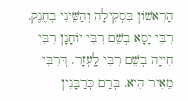הָרִאשׁוֹן בִּסְקִילָה וְהַשֵּׁינִי בְחֶנֶק. רִבִּי יָסָא בְשֵׁם רִבִּי יוֹחָנָן רִבִּי חִייָה בְשֵׁם רִבִּי לָֽעְזָר. דְּרִבִּי מֵאִיר הִיא. בְּרַם כְּרַבָּנִין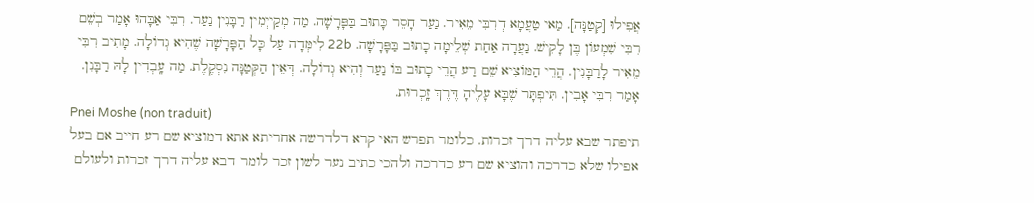אֲפִילוּ [קְטַנָּה]. מַאי טַעֲמָא דְרִבִּי מֵאִיר. נַעַר חָסֵר כָּתוּב בַּפָּרָשָׁה. מַה מְקַייְמִין רַבָּנִין נַעַר. רִבִּי אַבָּהוּ אָמַר בְשֵׁם רִבִּי שִׁמְעוֹן בֶּן לָקִישׁ. נַעֲרָה אַחַת שְׁלֵימָה כָתוּב בַּפָּרָשָׁה. 22b לִימְּדָה עַל כָּל הַפָּרָשָׁה שֶׁהִיא גְדוֹלָה. מָתִיב רִבִּי מֵאִיר לָרַבָּנִין. הֲרֵי הַמּוֹצִיא שֵׁם רַע הֲרֵי כָתוּב בּוֹ נַעַר וְהִיא גְדוֹלָה. דְּאֵין הַקְּטַנָּה נִסְקֶלֶת. מַה עָֽבְדִין לָהּ רַבָּנִן. אָמַר רִבִּי אָבִין. תִּיפְתָּר שֶׁבָּא עָלֶיהָ דֶּרֶךְ זָֽכְרוּת.
Pnei Moshe (non traduit)
תיפתר שבא עליה דרך זכרות. כלומר תפרש האי קרא דלדרשה אחריתא אתא דמוציא שם רע חייב אם בעל אפילו שלא כדרכה והוציא שם רע כדרכה ולהכי כתיב נער לשון זכר לומר דבא עליה דרך זכרות ולעולם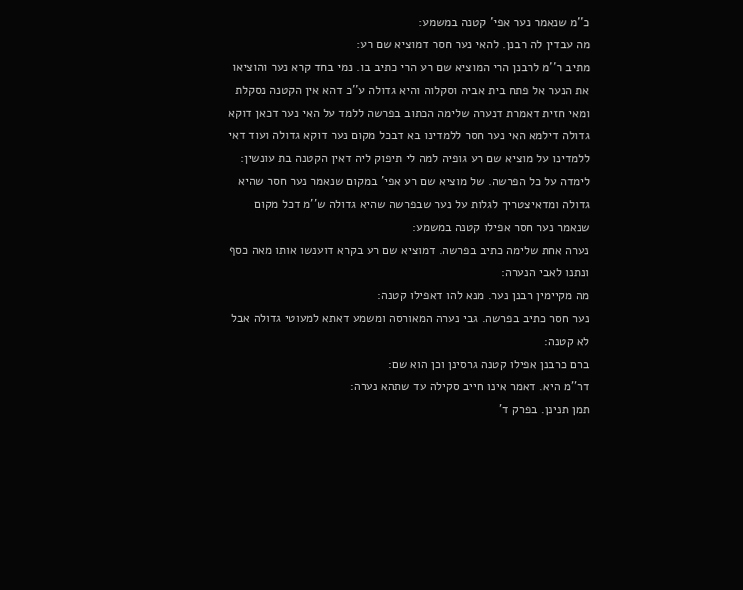כ''מ שנאמר נער אפי' קטנה במשמע:
מה עבדין לה רבנן. להאי נער חסר דמוציא שם רע:
מתיב ר''מ לרבנן הרי המוציא שם רע הרי כתיב בו. נמי בחד קרא נער והוציאו את הנער אל פתח בית אביה וסקלוה והיא גדולה ע''כ דהא אין הקטנה נסקלת ומאי חזית דאמרת דנערה שלימה הכתוב בפרשה ללמד על האי נער דכאן דוקא גדולה דילמא האי נער חסר ללמדינו בא דבכל מקום נער דוקא גדולה ועוד דאי ללמדינו על מוציא שם רע גופיה למה לי תיפוק ליה דאין הקטנה בת עונשין:
לימדה על כל הפרשה. של מוציא שם רע אפי' במקום שנאמר נער חסר שהיא גדולה ומדאיצטריך לגלות על נער שבפרשה שהיא גדולה ש''מ דכל מקום שנאמר נער חסר אפילו קטנה במשמע:
נערה אחת שלימה כתיב בפרשה. דמוציא שם רע בקרא דוענשו אותו מאה כסף ונתנו לאבי הנערה:
מה מקיימין רבנן נער. מנא להו דאפילו קטנה:
נער חסר כתיב בפרשה. גבי נערה המאורסה ומשמע דאתא למעוטי גדולה אבל לא קטנה:
ברם כרבנן אפילו קטנה גרסינן וכן הוא שם:
דר''מ היא. דאמר אינו חייב סקילה עד שתהא נערה:
תמן תנינן. בפרק ד'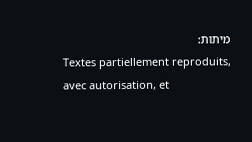מיתות:
Textes partiellement reproduits, avec autorisation, et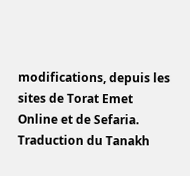modifications, depuis les sites de Torat Emet Online et de Sefaria.
Traduction du Tanakh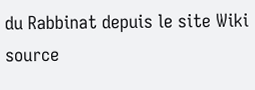du Rabbinat depuis le site Wiki source